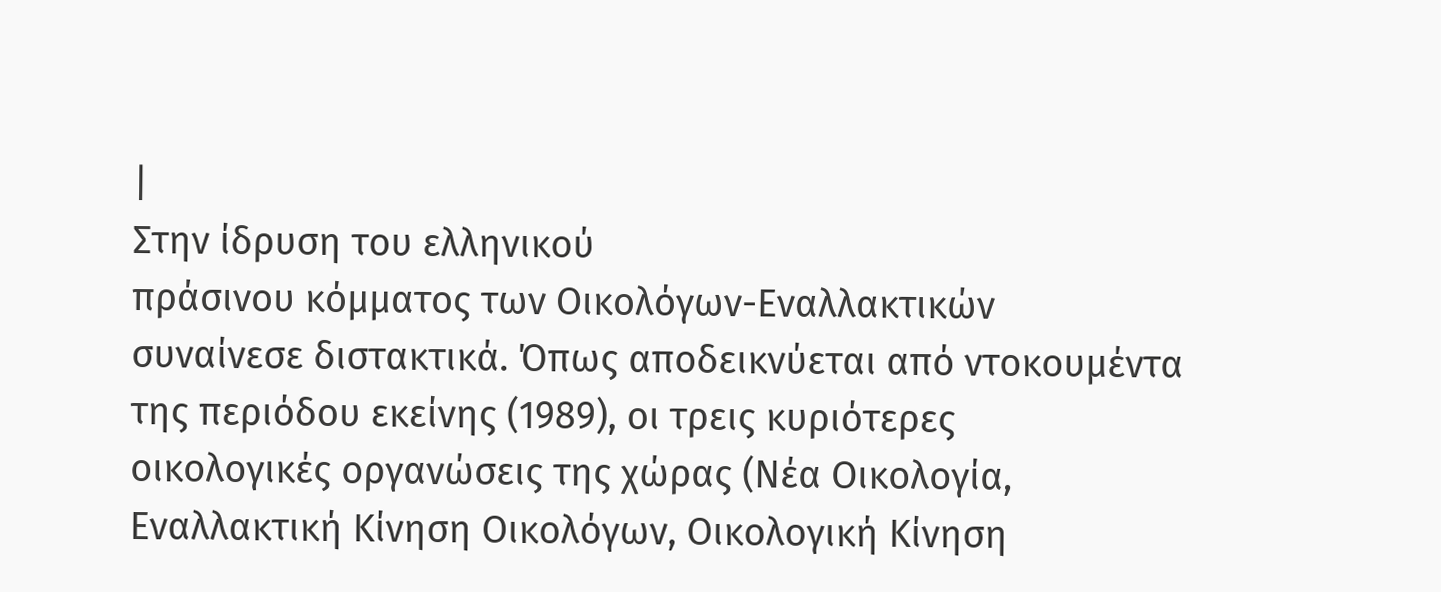|
Στην ίδρυση του ελληνικού
πράσινου κόμματος των Οικολόγων-Εναλλακτικών
συναίνεσε διστακτικά. Όπως αποδεικνύεται από ντοκουμέντα
της περιόδου εκείνης (1989), οι τρεις κυριότερες
οικολογικές οργανώσεις της χώρας (Νέα Οικολογία,
Εναλλακτική Κίνηση Οικολόγων, Οικολογική Κίνηση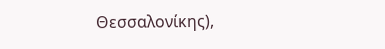Θεσσαλονίκης),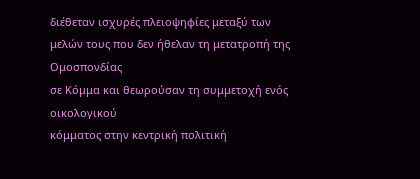διέθεταν ισχυρές πλειοψηφίες μεταξύ των
μελών τους που δεν ήθελαν τη μετατροπή της Ομοσπονδίας
σε Κόμμα και θεωρούσαν τη συμμετοχή ενός οικολογικού
κόμματος στην κεντρική πολιτική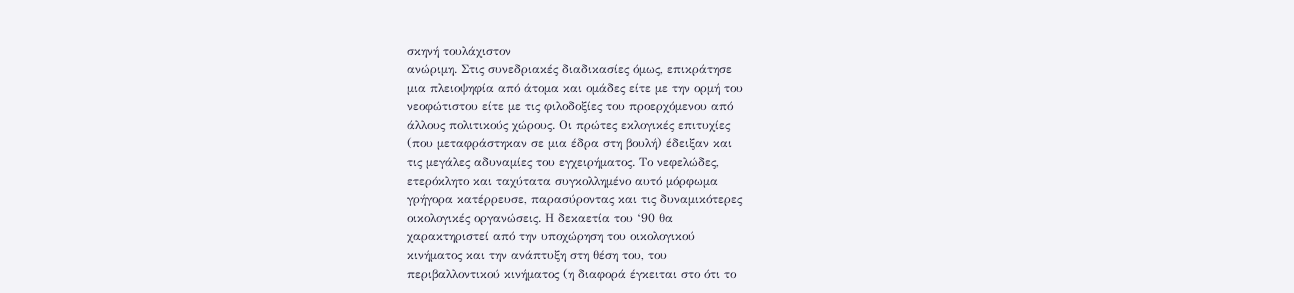σκηνή τουλάχιστον
ανώριμη. Στις συνεδριακές διαδικασίες όμως, επικράτησε
μια πλειοψηφία από άτομα και ομάδες είτε με την ορμή του
νεοφώτιστου είτε με τις φιλοδοξίες του προερχόμενου από
άλλους πολιτικούς χώρους. Οι πρώτες εκλογικές επιτυχίες
(που μεταφράστηκαν σε μια έδρα στη βουλή) έδειξαν και
τις μεγάλες αδυναμίες του εγχειρήματος. Το νεφελώδες,
ετερόκλητο και ταχύτατα συγκολλημένο αυτό μόρφωμα
γρήγορα κατέρρευσε, παρασύροντας και τις δυναμικότερες
οικολογικές οργανώσεις. Η δεκαετία του ‘90 θα
χαρακτηριστεί από την υποχώρηση του οικολογικού
κινήματος και την ανάπτυξη στη θέση του, του
περιβαλλοντικού κινήματος (η διαφορά έγκειται στο ότι το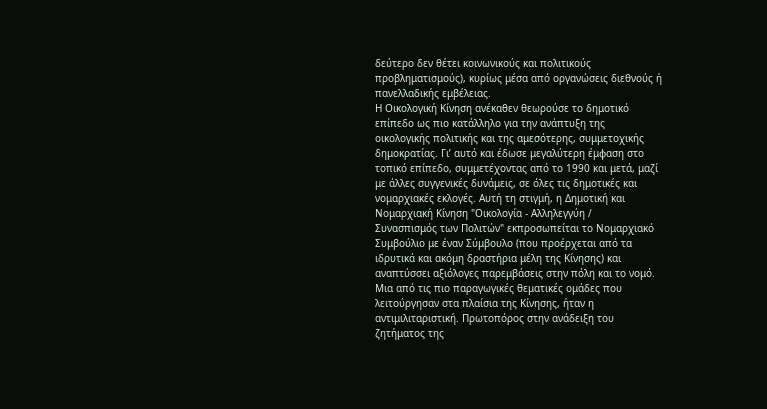δεύτερο δεν θέτει κοινωνικούς και πολιτικούς
προβληματισμούς), κυρίως μέσα από οργανώσεις διεθνούς ή
πανελλαδικής εμβέλειας.
Η Οικολογική Κίνηση ανέκαθεν θεωρούσε το δημοτικό
επίπεδο ως πιο κατάλληλο για την ανάπτυξη της
οικολογικής πολιτικής και της αμεσότερης, συμμετοχικής
δημοκρατίας. Γι’ αυτό και έδωσε μεγαλύτερη έμφαση στο
τοπικό επίπεδο, συμμετέχοντας από το 1990 και μετά, μαζί
με άλλες συγγενικές δυνάμεις, σε όλες τις δημοτικές και
νομαρχιακές εκλογές. Αυτή τη στιγμή, η Δημοτική και
Νομαρχιακή Κίνηση "Οικολογία - Αλληλεγγύη /
Συνασπισμός των Πολιτών" εκπροσωπείται το Νομαρχιακό
Συμβούλιο με έναν Σύμβουλο (που προέρχεται από τα
ιδρυτικά και ακόμη δραστήρια μέλη της Κίνησης) και
αναπτύσσει αξιόλογες παρεμβάσεις στην πόλη και το νομό.
Μια από τις πιο παραγωγικές θεματικές ομάδες που
λειτούργησαν στα πλαίσια της Κίνησης, ήταν η
αντιμιλιταριστική. Πρωτοπόρος στην ανάδειξη του
ζητήματος της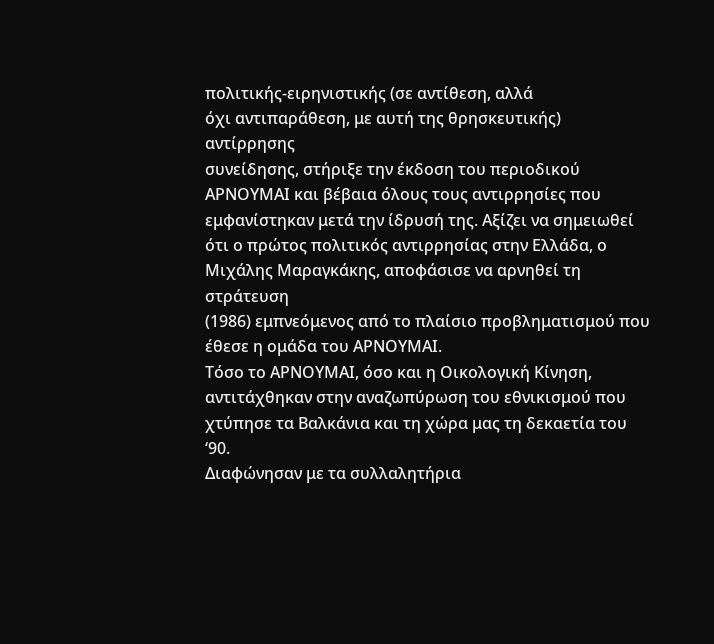πολιτικής-ειρηνιστικής (σε αντίθεση, αλλά
όχι αντιπαράθεση, με αυτή της θρησκευτικής) αντίρρησης
συνείδησης, στήριξε την έκδοση του περιοδικού
ΑΡΝΟΥΜΑΙ και βέβαια όλους τους αντιρρησίες που
εμφανίστηκαν μετά την ίδρυσή της. Αξίζει να σημειωθεί
ότι ο πρώτος πολιτικός αντιρρησίας στην Ελλάδα, ο
Μιχάλης Μαραγκάκης, αποφάσισε να αρνηθεί τη στράτευση
(1986) εμπνεόμενος από το πλαίσιο προβληματισμού που
έθεσε η ομάδα του ΑΡΝΟΥΜΑΙ.
Τόσο το ΑΡΝΟΥΜΑΙ, όσο και η Οικολογική Κίνηση,
αντιτάχθηκαν στην αναζωπύρωση του εθνικισμού που
χτύπησε τα Βαλκάνια και τη χώρα μας τη δεκαετία του ‘90.
Διαφώνησαν με τα συλλαλητήρια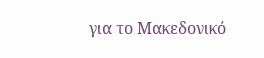για το Μακεδονικό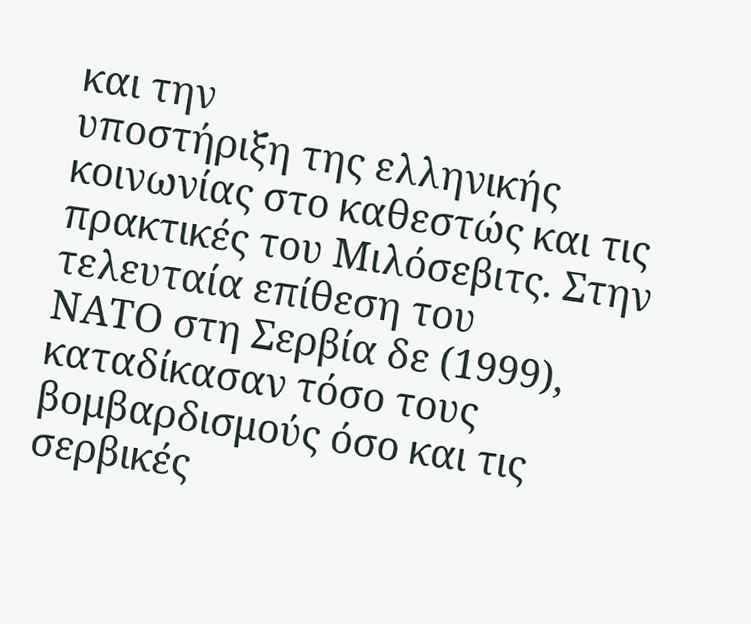και την
υποστήριξη της ελληνικής κοινωνίας στο καθεστώς και τις
πρακτικές του Μιλόσεβιτς. Στην τελευταία επίθεση του
ΝΑΤΟ στη Σερβία δε (1999), καταδίκασαν τόσο τους
βομβαρδισμούς όσο και τις σερβικές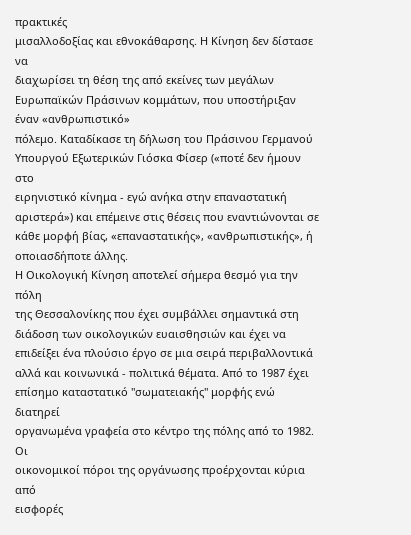πρακτικές
μισαλλοδοξίας και εθνοκάθαρσης. Η Κίνηση δεν δίστασε να
διαχωρίσει τη θέση της από εκείνες των μεγάλων
Ευρωπαϊκών Πράσινων κομμάτων, που υποστήριξαν έναν «ανθρωπιστικό»
πόλεμο. Καταδίκασε τη δήλωση του Πράσινου Γερμανού
Υπουργού Εξωτερικών Γιόσκα Φίσερ («ποτέ δεν ήμουν στο
ειρηνιστικό κίνημα - εγώ ανήκα στην επαναστατική
αριστερά») και επέμεινε στις θέσεις που εναντιώνονται σε
κάθε μορφή βίας, «επαναστατικής», «ανθρωπιστικής», ή
οποιασδήποτε άλλης.
Η Οικολογική Κίνηση αποτελεί σήμερα θεσμό για την πόλη
της Θεσσαλονίκης που έχει συμβάλλει σημαντικά στη
διάδοση των οικολογικών ευαισθησιών και έχει να
επιδείξει ένα πλούσιο έργο σε μια σειρά περιβαλλοντικά
αλλά και κοινωνικά - πολιτικά θέματα. Από το 1987 έχει
επίσημο καταστατικό "σωματειακής" μορφής ενώ διατηρεί
οργανωμένα γραφεία στο κέντρο της πόλης από το 1982. Οι
οικονομικοί πόροι της οργάνωσης προέρχονται κύρια από
εισφορές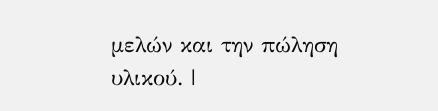μελών και την πώληση υλικού. |